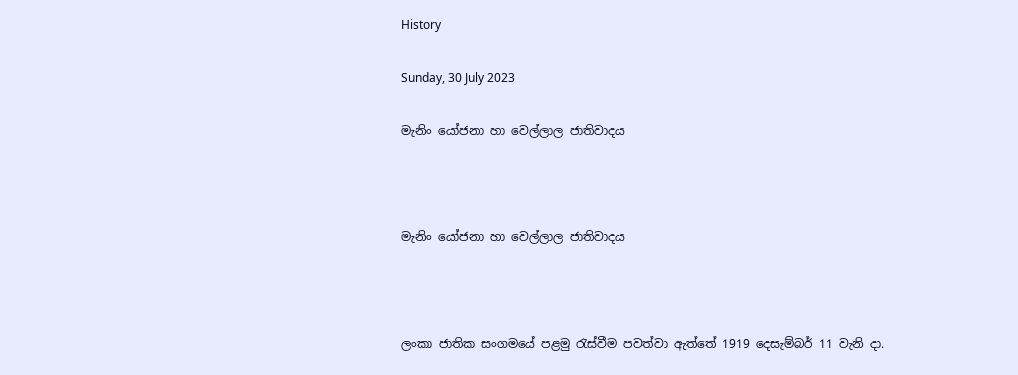History

Sunday, 30 July 2023

මැනිං යෝජනා හා වෙල්ලාල ජාතිවාදය



මැනිං යෝජනා හා වෙල්ලාල ජාතිවාදය



ලංකා ජාතික සංගමයේ පළමු රැස්වීම පවත්වා ඇත්තේ 1919 දෙසැම්බර් 11 වැනි දා.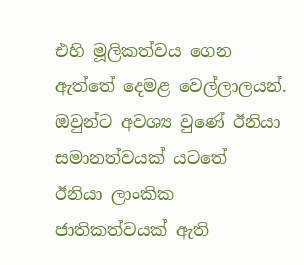එහි මූලිකත්වය ගෙන ඇත්තේ දෙමළ වෙල්ලාලයන්. ඔවුන්ට අවශ්‍ය වුණේ ඊනියා සමානත්වයක් යටතේ  ඊනියා ලාංකික ජාතිකත්වයක් ඇති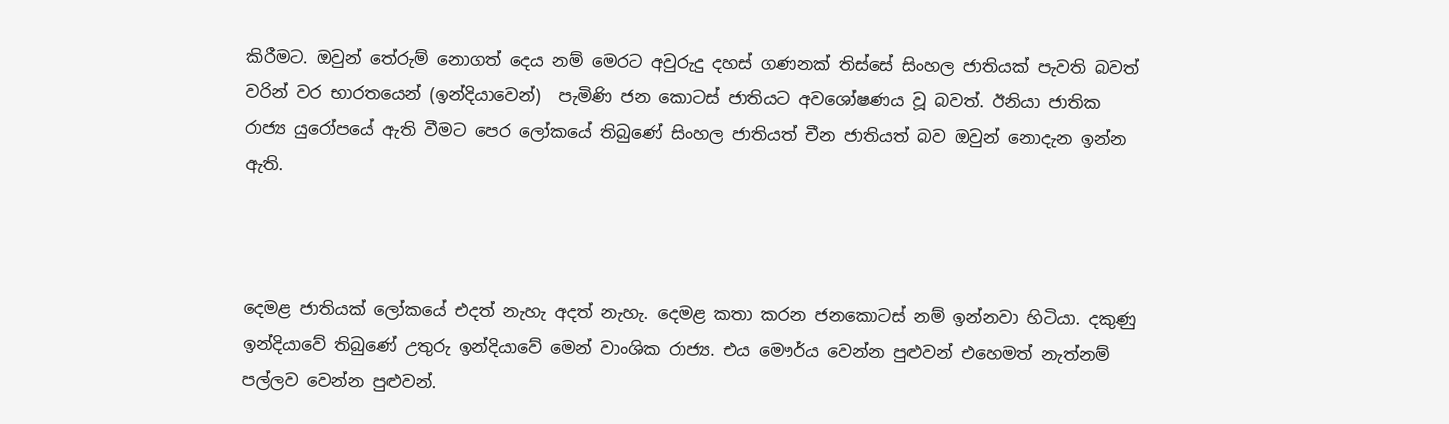කිරීමට. ඔවුන් තේරුම් නොගත් දෙය නම් මෙරට අවුරුදු දහස් ගණනක් තිස්සේ සිංහල ජාතියක් පැවති බවත් වරින් වර භාරතයෙන් (ඉන්දියාවෙන්)  පැමිණි ජන කොටස් ජාතියට අවශෝෂණය වූ බවත්. ඊනියා ජාතික රාජ්‍ය යුරෝපයේ ඇති වීමට පෙර ලෝකයේ තිබුණේ සිංහල ජාතියත් චීන ජාතියත් බව ඔවුන් නොදැන ඉන්න ඇති.



දෙමළ ජාතියක් ලෝකයේ එදත් නැහැ අදත් නැහැ. දෙමළ කතා කරන ජනකොටස් නම් ඉන්නවා හිටියා. දකුණු ඉන්දියාවේ තිබුණේ උතුරු ඉන්දියාවේ මෙන් වාංශික රාජ්‍ය. එය මෞර්ය වෙන්න පුළුවන් එහෙමත් නැත්නම් පල්ලව වෙන්න පුළුවන්.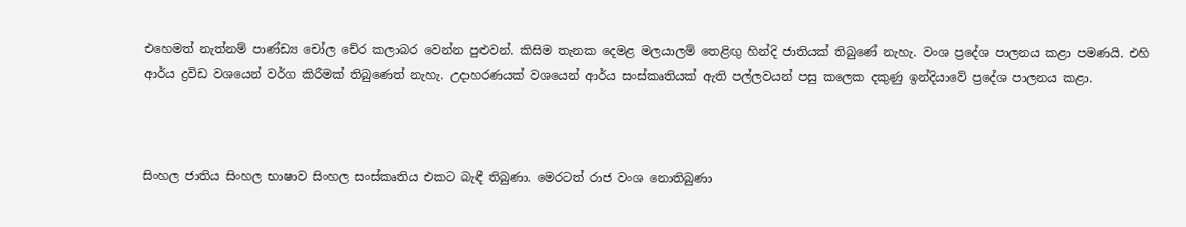එහෙමත් නැත්නම් පාණ්ඩ්‍ය චෝල චේර කලාබර වෙන්න පුළුවන්. කිසිම තැනක දෙමළ මලයාලම් තෙළිඟු හින්දි ජාතියක් තිබුණේ නැහැ. වංශ ප්‍රදේශ පාලනය කළා පමණයි. එහි ආර්ය ද්‍රවිඩ වශයෙන් වර්ග කිරීමක් තිබුණෙත් නැහැ. උදාහරණයක් වශයෙන් ආර්ය සංස්කෘතියක් ඇති පල්ලවයන් පසු කලෙක දකුණු ඉන්දියාවේ ප්‍රදේශ පාලනය කළා.



සිංහල ජාතිය සිංහල භාෂාව සිංහල සංස්කෘතිය එකට බැඳී තිබුණා. මෙරටත් රාජ වංශ නොතිබුණා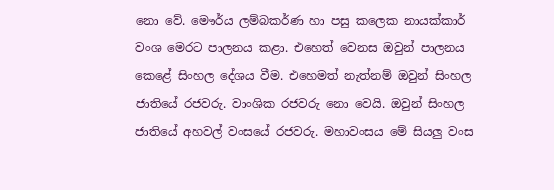නො වේ. මෞර්ය ලම්බකර්ණ හා පසු කලෙක නායක්කාර් වංශ මෙරට පාලනය කළා. එහෙත් වෙනස ඔවුන් පාලනය කෙළේ සිංහල දේශය වීම. එහෙමත් නැත්නම් ඔවුන් සිංහල ජාතියේ රජවරු. වාංශික රජවරු නො වෙයි. ඔවුන් සිංහල ජාතියේ අහවල් වංසයේ රජවරු. මහාවංසය මේ සියලු වංස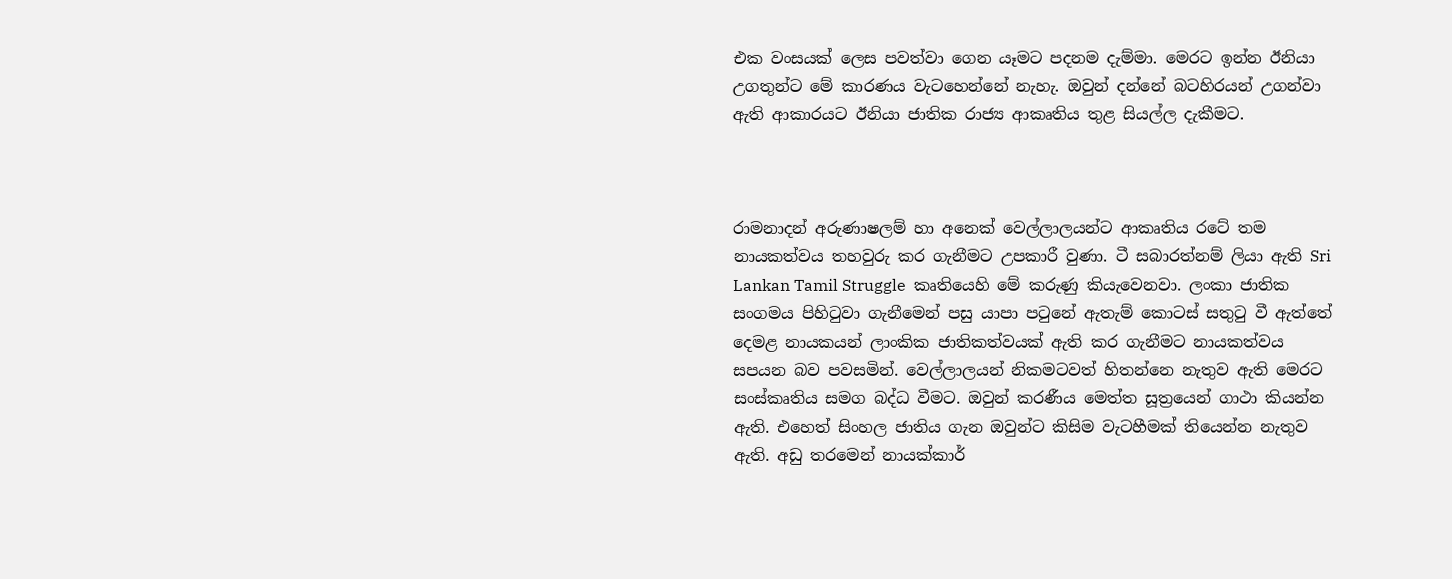එක වංසයක් ලෙස පවත්වා ගෙන යෑමට පදනම දැම්මා. මෙරට ඉන්න ඊනියා උගතුන්ට මේ කාරණය වැටහෙන්නේ නැහැ. ඔවුන් දන්නේ බටහිරයන් උගන්වා ඇති ආකාරයට ඊනියා ජාතික රාජ්‍ය ආකෘතිය තුළ සියල්ල දැකීමට.



රාමනාදන් අරුණාෂලම් හා අනෙක් වෙල්ලාලයන්ට ආකෘතිය රටේ තම නායකත්වය තහවුරු කර ගැනීමට උපකාරී වුණා. ටී සබාරත්නම් ලියා ඇති Sri Lankan Tamil Struggle  කෘතියෙහි මේ කරුණු කියැවෙනවා. ලංකා ජාතික සංගමය පිහිටුවා ගැනීමෙන් පසු යාපා පටුනේ ඇතැම් කොටස් සතුටු වී ඇත්තේ දෙමළ නායකයන් ලාංකික ජාතිකත්වයක් ඇති කර ගැනීමට නායකත්වය සපයන බව පවසමින්. වෙල්ලාලයන් නිකමටවත් හිතන්නෙ නැතුව ඇති මෙරට සංස්කෘතිය සමග බද්ධ වීමට. ඔවුන් කරණීය මෙත්ත සූත්‍රයෙන් ගාථා කියන්න ඇති. එහෙත් සිංහල ජාතිය ගැන ඔවුන්ට කිසිම වැටහීමක් තියෙන්න නැතුව ඇති. අඩු තරමෙන් නායක්කාර්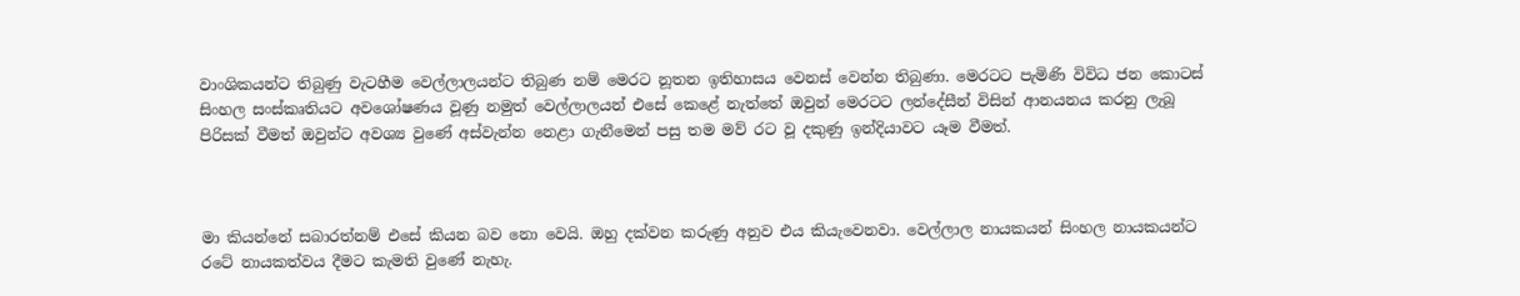වාංශිකයන්ට තිබුණු වැටහීම වෙල්ලාලයන්ට තිබුණ නම් මෙරට නූතන ඉතිහාසය වෙනස් වෙන්න තිබුණා. මෙරටට පැමිණි විවිධ ජන කොටස් සිංහල සංස්කෘතියට අවශෝෂණය වූණු නමුත් වෙල්ලාලයන් එසේ කෙළේ නැත්තේ ඔවුන් මෙරටට ලන්දේසීන් විසින් ආනයනය කරනු ලැබූ පිරිසක් වීමත් ඔවුන්ට අවශ්‍ය වුණේ අස්වැන්න නෙළා ගැනීමෙන් පසු තම මව් රට වූ දකුණු ඉන්දියාවට යෑම වීමත්.



මා කියන්නේ සබාරත්නම් එසේ කියන බව නො වෙයි. ඔහු දක්වන කරුණු අනුව එය කියැවෙනවා. වෙල්ලාල නායකයන් සිංහල නායකයන්ට රටේ නායකත්වය දීමට කැමති වුණේ නැහැ.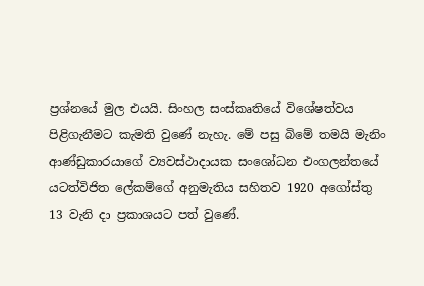ප්‍රශ්නයේ මුල එයයි. සිංහල සංස්කෘතියේ විශේෂත්වය පිළිගැනීමට කැමති වුණේ නැහැ. මේ පසු බිමේ තමයි මැනිං ආණ්ඩුකාරයාගේ ව්‍යවස්ථාදායක සංශෝධන එංගලන්තයේ යටත්විජිත ලේකම්ගේ අනුමැතිය සහිතව 1920 අගෝස්තු 13 වැනි දා ප්‍රකාශයට පත් වුණේ.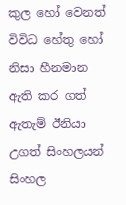කුල හෝ වෙනත් විවිධ හේතු හෝ නිසා හීනමාන ඇති කර ගත් ඇතැම් ඊනියා උගත් සිංහලයන් සිංහල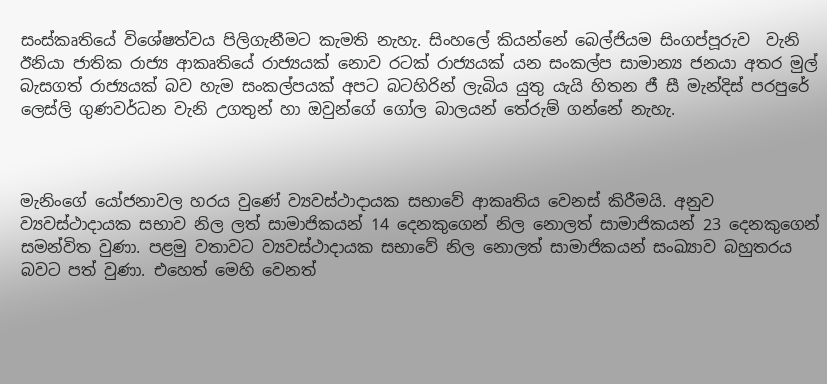සංස්කෘතියේ විශේෂත්වය පිලිගැනීමට කැමති නැහැ. සිංහලේ කියන්නේ බෙල්ජියම සිංගප්පූරුව  වැනි ඊනියා ජාතික රාජ්‍ය ආකෘතියේ රාජ්‍යයක් නොව රටක් රාජ්‍යයක් යන සංකල්ප සාමාන්‍ය ජනයා අතර මුල් බැසගත් රාජ්‍යයක් බව හැම සංකල්පයක් අපට බටහිරින් ලැබිය යුතු යැයි හිතන ජී සී මැන්දිස් පරපුරේ ලෙස්ලි ගුණවර්ධන වැනි උගතුන් හා ඔවුන්ගේ ගෝල බාලයන් තේරුම් ගන්නේ නැහැ.



මැනිංගේ යෝජනාවල හරය වුණේ ව්‍යවස්ථාදායක සභාවේ ආකෘතිය වෙනස් කිරීමයි. අනුව ව්‍යවස්ථාදායක සභාව නිල ලත් සාමාජිකයන් 14 දෙනකුගෙන් නිල නොලත් සාමාජිකයන් 23 දෙනකුගෙන් සමන්විත වුණා. පළමු වතාවට ව්‍යවස්ථාදායක සභාවේ නිල නොලත් සාමාජිකයන් සංඛ්‍යාව බහුතරය බවට පත් වුණා. එහෙත් මෙහි වෙනත්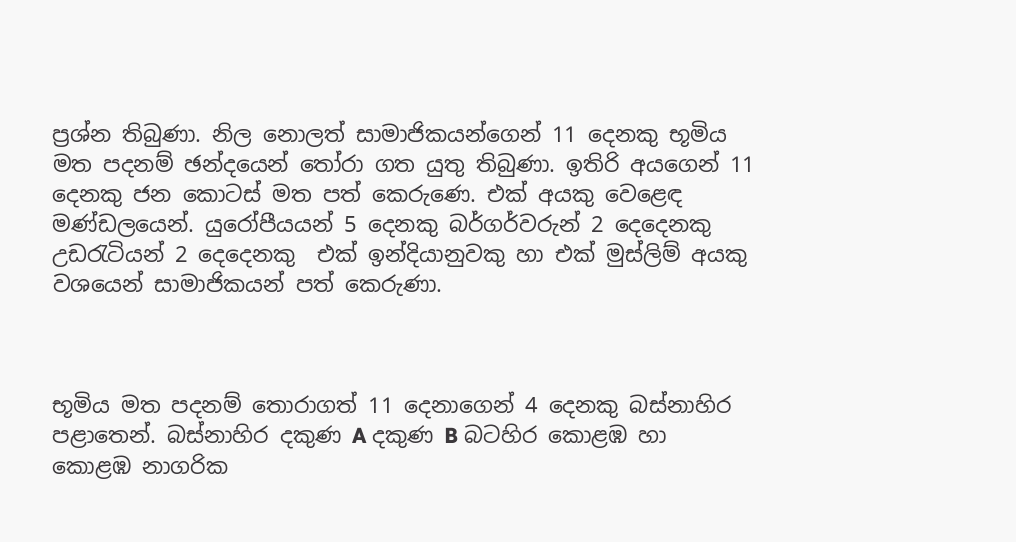ප්‍රශ්න තිබුණා. නිල නොලත් සාමාජිකයන්ගෙන් 11 දෙනකු භූමිය මත පදනම් ඡන්දයෙන් තෝරා ගත යුතු තිබුණා. ඉතිරි අයගෙන් 11 දෙනකු ජන කොටස් මත පත් කෙරුණෙ. එක් අයකු වෙළෙඳ මණ්ඩලයෙන්. යුරෝපීයයන් 5 දෙනකු බර්ගර්වරුන් 2 දෙදෙනකු උඩරැටියන් 2 දෙදෙනකු  එක් ඉන්දියානුවකු හා එක් මුස්ලිම් අයකු වශයෙන් සාමාජිකයන් පත් කෙරුණා.



භූමිය මත පදනම් තොරාගත් 11 දෙනාගෙන් 4 දෙනකු බස්නාහිර පළාතෙන්. බස්නාහිර දකුණ A දකුණ B බටහිර කොළඹ හා කොළඹ නාගරික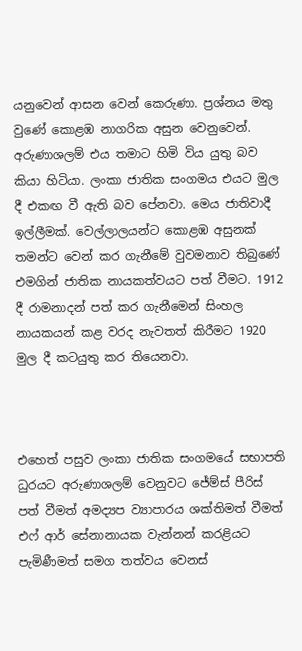යනුවෙන් ආසන වෙන් කෙරුණා. ප්‍රශ්නය මතු වුණේ කොළඹ නාගරික අසුන වෙනුවෙන්. අරුණාශලම් එය තමාට හිමි විය යුතු බව කියා හිටියා. ලංකා ජාතික සංගමය එයට මුල දී එකඟ වී ඇති බව පේනවා. මෙය ජාතිවාදී ඉල්ලීමක්. වෙල්ලාලයන්ට කොළඹ අසුනක් තමන්ට වෙන් කර ගැනීමේ වුවමනාව තිබුණේ එමගින් ජාතික නායකත්වයට පත් වීමට. 1912 දී රාමනාදන් පත් කර ගැනීමෙන් සිංහල නායකයන් කළ වරද නැවතත් කිරීමට 1920 මුල දී කටයුතු කර තියෙනවා.



එහෙත් පසුව ලංකා ජාතික සංගමයේ සභාපති ධුරයට අරුණාශලම් වෙනුවට ජේම්ස් පීරිස් පත් වීමත් අමද්‍යප ව්‍යාපාරය ශක්තිමත් වීමත් එෆ් ආර් සේනානායක වැන්නන් කරළියට පැමිණීමත් සමග තත්වය වෙනස්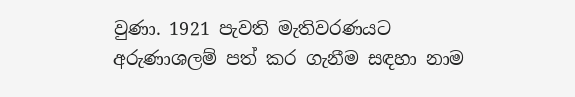වුණා. 1921 පැවති මැතිවරණයට අරුණාශලම් පත් කර ගැනීම සඳහා නාම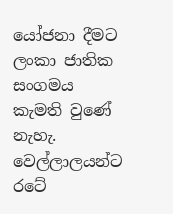යෝජනා දීමට ලංකා ජාතික සංගමය කැමති වුණේ නැහැ. වෙල්ලාලයන්ට රටේ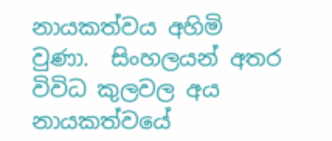නායකත්වය අහිමි වුණා.  සිංහලයන් අතර විවිධ කුලවල අය නායකත්වයේ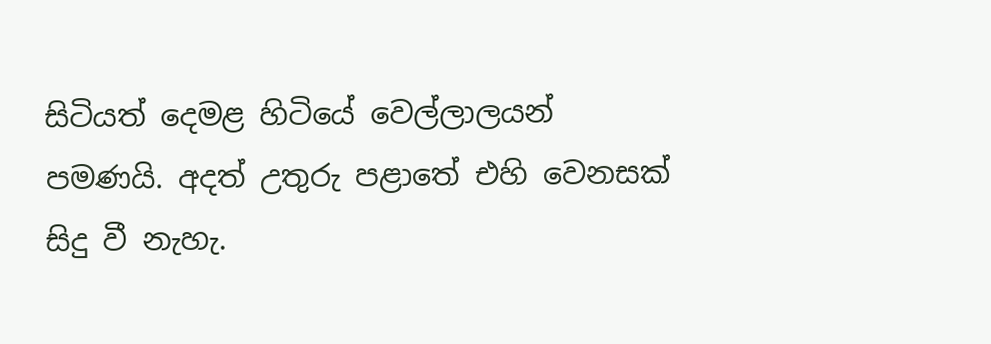සිටියත් දෙමළ හිටියේ වෙල්ලාලයන් පමණයි. අදත් උතුරු පළාතේ එහි වෙනසක් සිදු වී නැහැ.